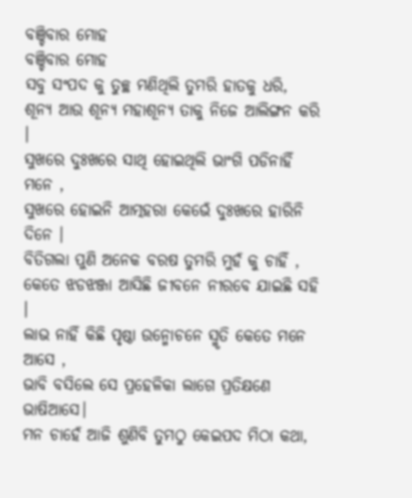ବଞ୍ଚିବାର ମୋହ
ବଞ୍ଚିବାର ମୋହ
ସବୁ ସଂପଦ କୁ ତୁଚ୍ଛ ମଣିଥିଲି ତୁମରି ହାତକୁ ଧରି,
ଶୂନ୍ୟ ଆଉ ଶୂନ୍ୟ ମହାଶୂନ୍ୟ ତାକୁ ନିଜେ ଆଲିଙ୍ଗନ କରି ।
ସୁଖରେ ଦୁଃଖରେ ସାଥି ହୋଇଥିଲି ଭାଂଗି ପଡିନାହିଁ ମନେ ,
ସୁଖରେ ହୋଇନି ଆତ୍ମହରା କେଭେଁ ଦୁଃଖରେ ହାରିନି ଦିନେ ।
ବିତିଗଲା ପୁଣି ଅନେକ ବରଷ ତୁମରି ମୁହଁ କୁ ଚାହିଁ ,
କେତେ ଝଡଝଞ୍ଜା ଆସିଛି ଜୀବନେ ନୀରବେ ଯାଇଛି ସହି ।
ଲାଭ ନାହିଁ କିଛି ପୃଷ୍ଠା ଉନ୍ମୋଚନେ ସ୍ମୃତି କେତେ ମନେ ଆସେ ,
ଭାବି ବସିଲେ ସେ ପ୍ରହେଳିକା ଲାଗେ ପ୍ରତିକ୍ଷଣେ ଭାଷିଆସେ।
ମନ ଚାହେଁ ଆଜି ଶୁଣିବି ତୁମଠୁ କେଇପଦ ମିଠା କଥା,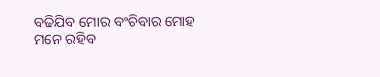ବଢିଯିବ ମୋର ବଂଚିବାର ମୋହ ମନେ ରହିବ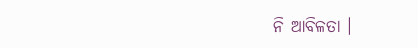ନି ଆବିଳତା ।